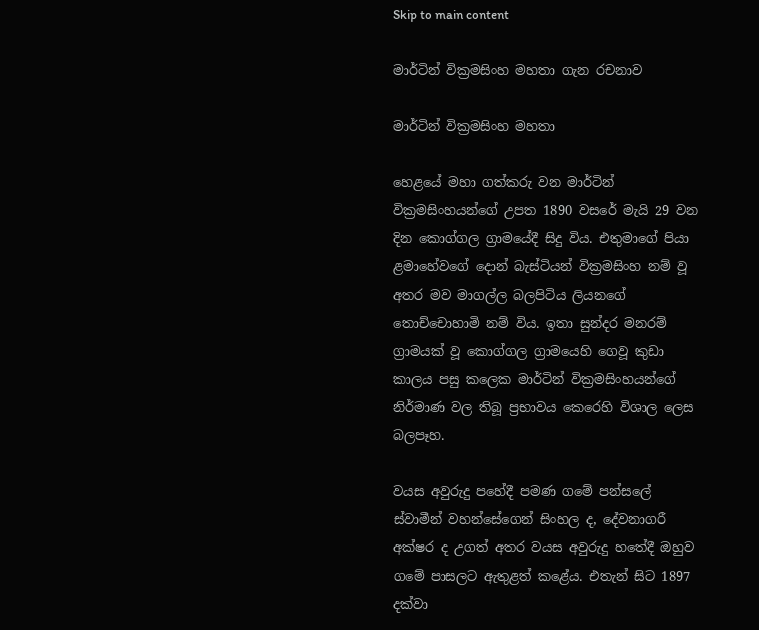Skip to main content

මාර්ටින් වික්‍රමසිංහ මහතා ගැන රචනාව

මාර්ටින් වික්‍රමසිංහ මහතා

හෙළයේ මහා ගත්කරු වන මාර්ටින් වික්‍රමසිංහයන්ගේ උපත 1890 වසරේ මැයි 29 වන දින කොග්ගල ග්‍රාමයේදී සිදු විය. එතුමාගේ පියා ළමාහේවගේ දොන් බැස්ටියන් වික්‍රමසිංහ නම් වූ අතර මව මාගල්ල බලපිටිය ලියනගේ තොච්චොහාමි නම් විය. ඉතා සුන්දර මනරම් ග්‍රාමයක් වූ කොග්ගල ග්‍රාමයෙහි ගෙවූ කුඩා කාලය පසු කලෙක මාර්ටින් වික්‍රමසිංහයන්ගේ නිර්මාණ වල තිබූ ප්‍රභාවය කෙරෙහි විශාල ලෙස බලපෑහ.

වයස අවුරුදු පහේදී පමණ ගමේ පන්සලේ ස්වාමීන් වහන්සේගෙන් සිංහල ද, දේවනාගරී අක්ෂර ද උගත් අතර වයස අවුරුදු හතේදී ඔහුව ගමේ පාසලට ඇතුළත් කළේය. එතැන් සිට 1897 දක්වා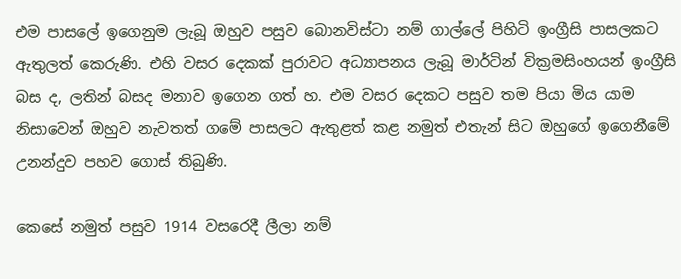එම පාසලේ ඉගෙනුම ලැබූ ඔහුව පසුව බොනවිස්ටා නම් ගාල්ලේ පිහිටි ඉංග්‍රීසි පාසලකට ඇතුලත් කෙරුණි. එහි වසර දෙකක් පුරාවට අධ්‍යාපනය ලැබූ මාර්ටින් වික්‍රමසිංහයන් ඉංග්‍රීසි බස ද, ලතින් බසද මනාව ඉගෙන ගත් හ. එම වසර දෙකට පසුව තම පියා මිය යාම නිසාවෙන් ඔහුව නැවතත් ගමේ පාසලට ඇතුළත් කළ නමුත් එතැන් සිට ඔහුගේ ඉගෙනීමේ උනන්දුව පහව ගොස් තිබුණි.

කෙසේ නමුත් පසුව 1914 වසරෙදී ලීලා නම්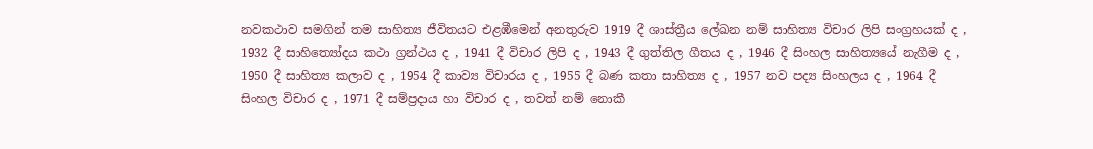නවකථාව සමගින් තම සාහිත්‍ය ජීවිතයට එළඹීමෙන් අනතුරුව 1919 දී ශාස්ත්‍රීය ලේඛන නම් සාහිත්‍ය විචාර ලිපි සංග්‍රහයක් ද , 1932 දී සාහිත්‍යෝදය කථා ග්‍රන්ථය ද , 1941 දී විචාර ලිපි ද , 1943 දී ගුත්තිල ගීතය ද , 1946 දී සිංහල සාහිත්‍යයේ නැගීම ද , 1950 දී සාහිත්‍ය කලාව ද , 1954 දී කාව්‍ය විචාරය ද , 1955 දී බණ කතා සාහිත්‍ය ද , 1957 නව පද්‍ය සිංහලය ද , 1964 දී සිංහල විචාර ද , 1971 දී සම්ප්‍රදාය හා විචාර ද , තවත් නම් නොකී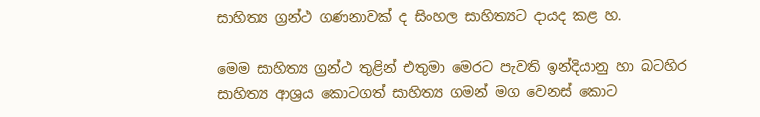සාහිත්‍ය ග්‍රන්ථ ගණනාවක් ද සිංහල සාහිත්‍යට දායද කළ හ.

මෙම සාහිත්‍ය ග්‍රන්ථ තුළින් එතුමා මෙරට පැවති ඉන්දියානු හා බටහිර සාහිත්‍ය ආශ්‍රය කොටගත් සාහිත්‍ය ගමන් මග වෙනස් කොට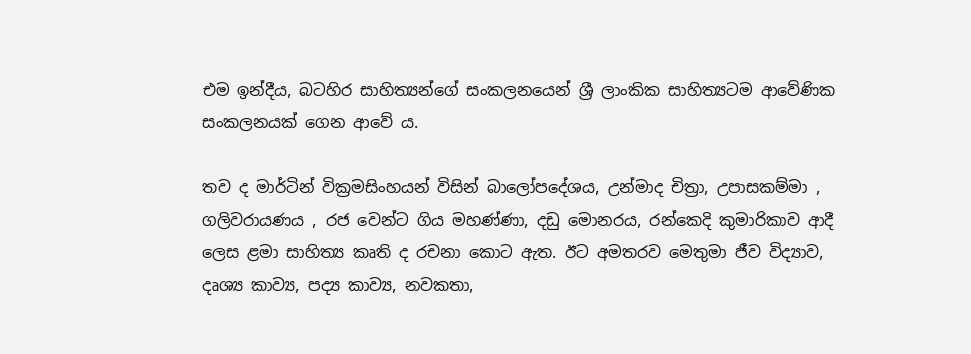එම ඉන්දීය, බටහිර සාහිත්‍යන්ගේ සංකලනයෙන් ශ්‍රී ලාංකික සාහිත්‍යටම ආවේණික සංකලනයක් ගෙන ආවේ ය.

තව ද මාර්ටින් වික්‍රමසිංහයන් විසින් බාලෝපදේශය, උන්මාද චිත්‍රා, උපාසකම්මා , ගලිවරායණය , රජ වෙන්ට ගිය මහණ්ණා, දඩු මොනරය, රන්කෙදි කුමාරිකාව ආදී ලෙස ළමා සාහිත්‍ය කෘති ද රචනා කොට ඇත. ඊට අමතරව මෙතුමා ජීව විද්‍යාව, දෘශ්‍ය කාව්‍ය, පද්‍ය කාව්‍ය, නවකතා,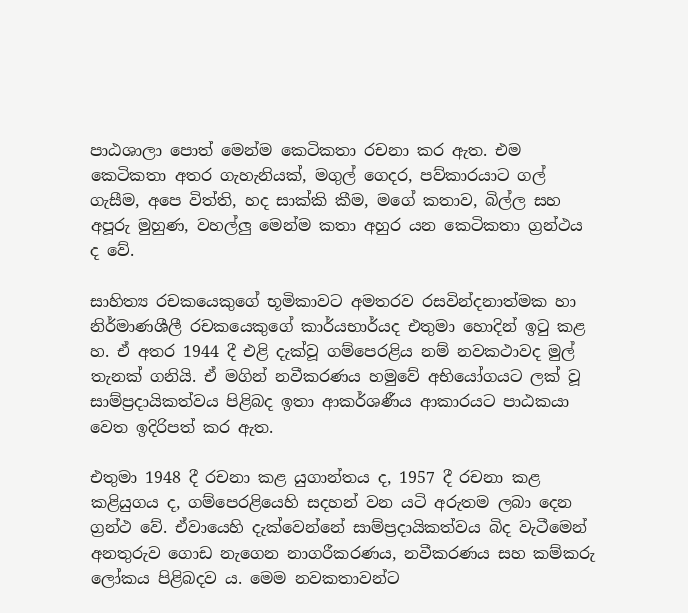පාඨශාලා පොත් මෙන්ම කෙටිකතා රචනා කර ඇත. එම කෙටිකතා අතර ගැහැනියක්, මගුල් ගෙදර, පව්කාරයාට ගල් ගැසීම, අපෙ විත්ති, හද සාක්කි කීම, මගේ කතාව, බිල්ල සහ අපූරු මුහුණ, වහල්ලු මෙන්ම කතා අහුර යන කෙටිකතා ග්‍රන්ථය ද වේ.

සාහිත්‍ය රචකයෙකුගේ භූමිකාවට අමතරව රසවින්දනාත්මක හා නිර්මාණශීලී රචකයෙකුගේ කාර්යභාර්යද එතුමා හොදින් ඉටු කළ හ. ඒ අතර 1944 දී එළි දැක්වූ ගම්පෙරළිය නම් නවකථාවද මුල් තැනක් ගනියි. ඒ මගින් නවීකරණය හමුවේ අභියෝගයට ලක් වූ සාම්ප්‍රදායිකත්වය පිළිබද ඉතා ආකර්ශණීය ආකාරයට පාඨකයා වෙත ඉදිරිපත් කර ඇත.

එතුමා 1948 දී රචනා කළ යුගාන්තය ද, 1957 දී රචනා කළ කළියුගය ද, ගම්පෙරළියෙහි සදහන් වන යටි අරුතම ලබා දෙන ග්‍රන්ථ වේ. ඒවායෙහි දැක්වෙන්නේ සාම්ප්‍රදායිකත්වය බිද වැටීමෙන් අනතුරුව ගොඩ නැගෙන නාගරීකරණය, නවීකරණය සහ කම්කරු ලෝකය පිළිබදව ය. මෙම නවකතාවන්ට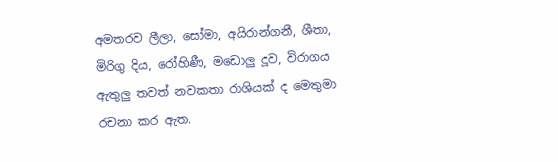අමතරව ලීලා, සෝමා, අයිරාන්ගනී, ශීතා, මිරිගු දිය, රෝහිණී, මඩොලු දූව, විරාගය ඇතුලු තවත් නවකතා රාශියක් ද මෙතුමා රචනා කර ඇත.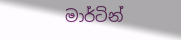මාර්ටින්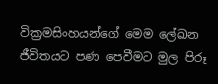වික්‍රමසිංහයන්ගේ මෙම ලේඛන ජීවිතයට පණ පෙවීමට මුල පිරූ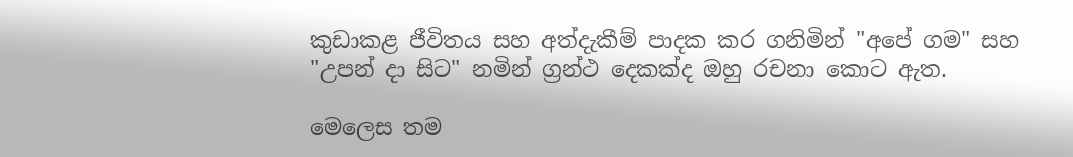කුඩාකළ ජීවිතය සහ අත්දැකීම් පාදක කර ගනිමින් "අපේ ගම" සහ "උපන් දා සිට" නමින් ග්‍රන්ථ දෙකක්ද ඔහු රචනා කොට ඇත.

මෙලෙස තම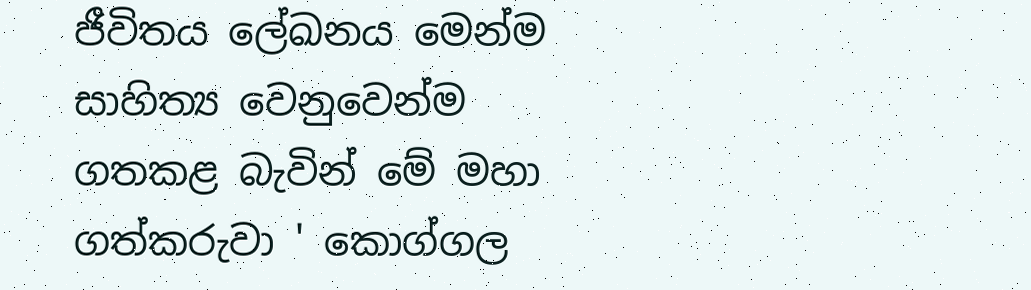ජීවිතය ලේඛනය මෙන්ම සාහිත්‍ය වෙනුවෙන්ම ගතකළ බැවින් මේ මහා ගත්කරුවා ' කොග්ගල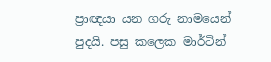ප්‍රාඥයා යන ගරු නාමයෙන් පුදයි. පසු කලෙක මාර්ටින්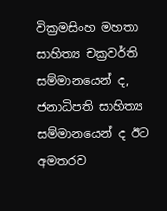වික්‍රමසිංහ මහතා සාහිත්‍ය චක්‍රවර්ති සම්මානයෙන් ද, ජනාධිපති සාහිත්‍ය සම්මානයෙන් ද ඊට අමතරව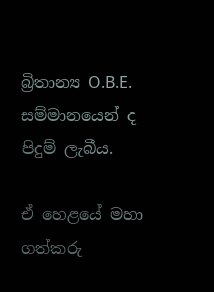බ්‍රිතාන්‍ය O.B.E. සම්මානයෙන් ද පිදුම් ලැබීය.

ඒ හෙළයේ මහා ගත්කරු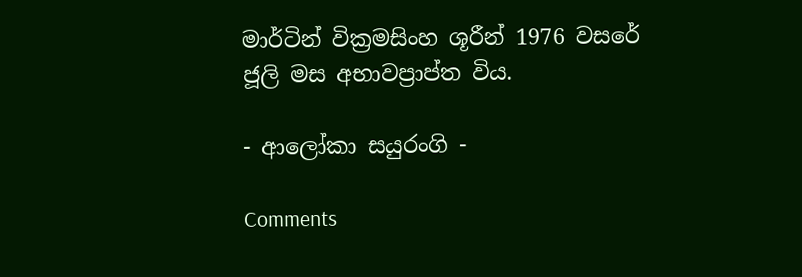මාර්ටින් වික්‍රමසිංහ ශූරීන් 1976 වසරේ ජූලි මස අභාවප්‍රාප්ත විය.

- ආලෝකා සයුරංගි -

Comments